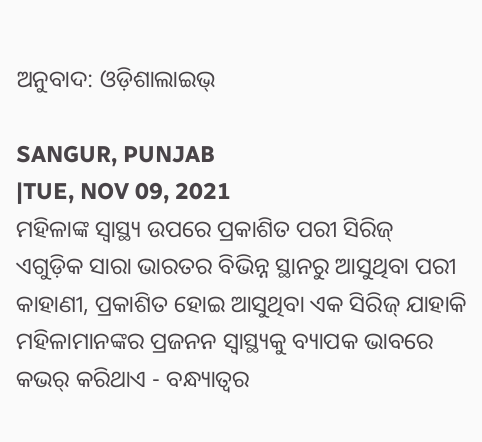ଅନୁବାଦ: ଓଡ଼ିଶାଲାଇଭ୍

SANGUR, PUNJAB
|TUE, NOV 09, 2021
ମହିଳାଙ୍କ ସ୍ୱାସ୍ଥ୍ୟ ଉପରେ ପ୍ରକାଶିତ ପରୀ ସିରିଜ୍
ଏଗୁଡ଼ିକ ସାରା ଭାରତର ବିଭିନ୍ନ ସ୍ଥାନରୁ ଆସୁଥିବା ପରୀ କାହାଣୀ, ପ୍ରକାଶିତ ହୋଇ ଆସୁଥିବା ଏକ ସିରିଜ୍ ଯାହାକି ମହିଳାମାନଙ୍କର ପ୍ରଜନନ ସ୍ୱାସ୍ଥ୍ୟକୁ ବ୍ୟାପକ ଭାବରେ କଭର୍ କରିଥାଏ - ବନ୍ଧ୍ୟାତ୍ୱର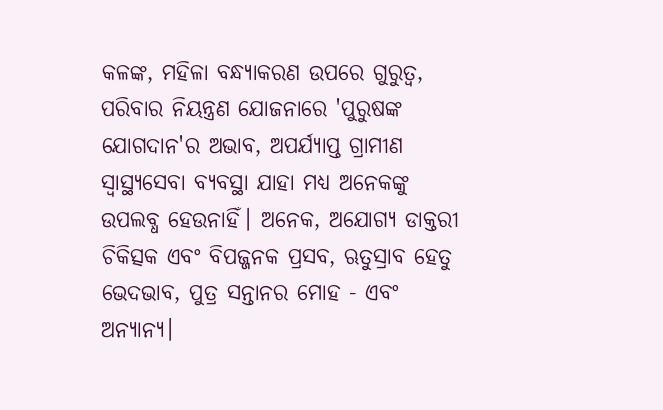କଳଙ୍କ, ମହିଳା ବନ୍ଧ୍ୟାକରଣ ଉପରେ ଗୁରୁତ୍ୱ, ପରିବାର ନିୟନ୍ତ୍ରଣ ଯୋଜନାରେ 'ପୁରୁଷଙ୍କ ଯୋଗଦାନ'ର ଅଭାବ, ଅପର୍ଯ୍ୟାପ୍ତ ଗ୍ରାମୀଣ ସ୍ୱାସ୍ଥ୍ୟସେବା ବ୍ୟବସ୍ଥା ଯାହା ମଧ୍ୟ ଅନେକଙ୍କୁ ଉପଲବ୍ଧ ହେଉନାହିଁ। ଅନେକ, ଅଯୋଗ୍ୟ ଡାକ୍ତରୀ ଚିକିତ୍ସକ ଏବଂ ବିପଜ୍ଜନକ ପ୍ରସବ, ଋତୁସ୍ରାବ ହେତୁ ଭେଦଭାବ, ପୁତ୍ର ସନ୍ତାନର ମୋହ - ଏବଂ ଅନ୍ୟାନ୍ୟ।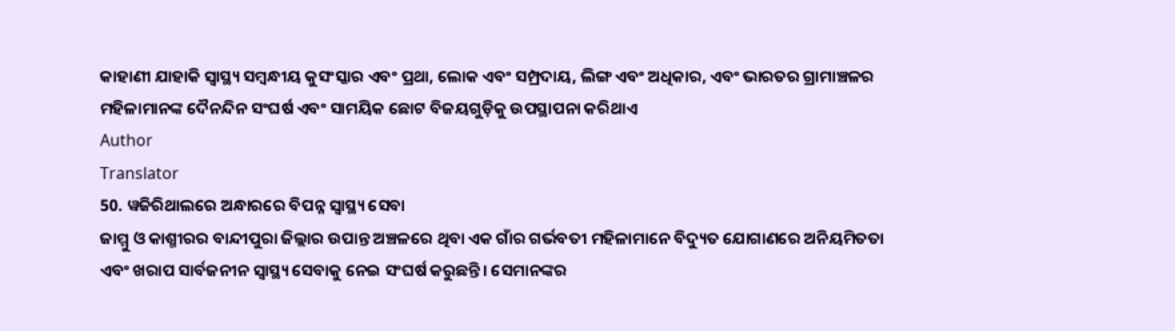କାହାଣୀ ଯାହାକି ସ୍ୱାସ୍ଥ୍ୟ ସମ୍ବନ୍ଧୀୟ କୁସଂସ୍କାର ଏବଂ ପ୍ରଥା, ଲୋକ ଏବଂ ସମ୍ପ୍ରଦାୟ, ଲିଙ୍ଗ ଏବଂ ଅଧିକାର, ଏବଂ ଭାରତର ଗ୍ରାମାଞ୍ଚଳର ମହିଳାମାନଙ୍କ ଦୈନନ୍ଦିନ ସଂଘର୍ଷ ଏବଂ ସାମୟିକ ଛୋଟ ବିଜୟଗୁଡ଼ିକୁ ଉପସ୍ଥାପନା କରିଥାଏ
Author
Translator
50. ୱଜିରିଥାଲରେ ଅନ୍ଧାରରେ ବିପନ୍ନ ସ୍ୱାସ୍ଥ୍ୟ ସେବା
ଜାମ୍ମୁ ଓ କାଶ୍ମୀରର ବାନ୍ଦୀପୁରା ଜିଲ୍ଲାର ଉପାନ୍ତ ଅଞ୍ଚଳରେ ଥିବା ଏକ ଗାଁର ଗର୍ଭବତୀ ମହିଳାମାନେ ବିଦ୍ୟୁତ ଯୋଗାଣରେ ଅନିୟମିତତା ଏବଂ ଖରାପ ସାର୍ବଜନୀନ ସ୍ୱାସ୍ଥ୍ୟ ସେବାକୁ ନେଇ ସଂଘର୍ଷ କରୁଛନ୍ତି। ସେମାନଙ୍କର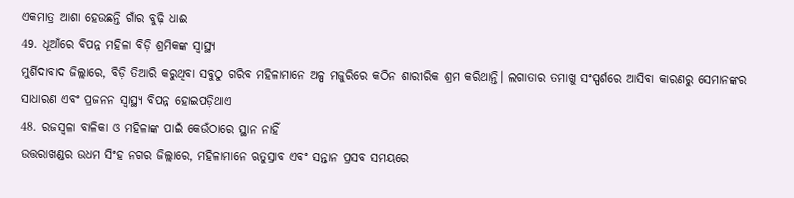ଏକମାତ୍ର ଆଶା ହେଉଛନ୍ତି ଗାଁର ବୁଢ଼ି ଧାଈ
49. ଧୂଆଁରେ ବିପନ୍ନ ମହିଳା ବିଡ଼ି ଶ୍ରମିକଙ୍କ ସ୍ୱାସ୍ଥ୍ୟ
ମୁର୍ଶିଦାବାଦ ଜିଲ୍ଲାରେ, ବିଡ଼ି ତିଆରି କରୁଥିବା ସବୁଠୁ ଗରିବ ମହିଳାମାନେ ଅଳ୍ପ ମଜୁରିରେ କଠିନ ଶାରୀରିକ ଶ୍ରମ କରିଥାନ୍ତି। ଲଗାତାର ତମାଖୁ ସଂସ୍ପର୍ଶରେ ଆସିବା କାରଣରୁ ସେମାନଙ୍କର ସାଧାରଣ ଏବଂ ପ୍ରଜନନ ସ୍ୱାସ୍ଥ୍ୟ ବିପନ୍ନ ହୋଇପଡ଼ିଥାଏ
48. ରଜସ୍ୱଳା ବାଳିକା ଓ ମହିଳାଙ୍କ ପାଇଁ କେଉଁଠାରେ ସ୍ଥାନ ନାହିଁ
ଉତ୍ତରାଖଣ୍ଡର ଉଧମ ସିଂହ ନଗର ଜିଲ୍ଲାରେ, ମହିଳାମାନେ ଋତୁସ୍ରାବ ଏବଂ ସନ୍ତାନ ପ୍ରସବ ସମୟରେ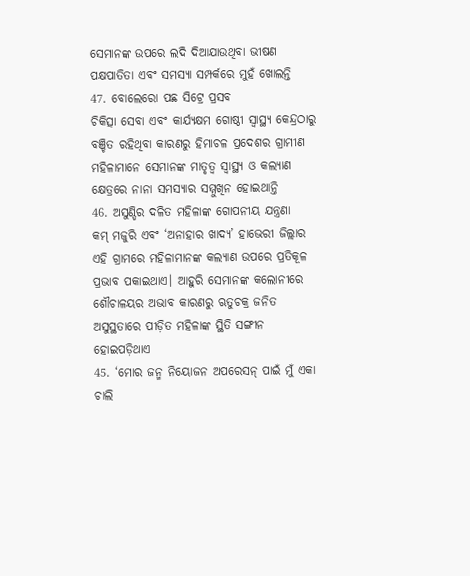ସେମାନଙ୍କ ଉପରେ ଲଦି ଦିଆଯାଉଥିବା ଭୀଷଣ ପକ୍ଷପାତିତା ଏବଂ ସମସ୍ୟା ସମ୍ପର୍କରେ ମୁହଁ ଖୋଲନ୍ତି
47. ବୋଲେରୋ ପଛ ସିଟ୍ରେ ପ୍ରସବ
ଚିକିତ୍ସା ସେବା ଏବଂ କାର୍ଯ୍ୟକ୍ଷମ ଗୋଷ୍ଠୀ ସ୍ୱାସ୍ଥ୍ୟ କେନ୍ଦ୍ରଠାରୁ ବଞ୍ଚିତ ରହିଥିବା କାରଣରୁ ହିମାଚଳ ପ୍ରଦେଶର ଗ୍ରାମୀଣ ମହିଳାମାନେ ସେମାନଙ୍କ ମାତୃତ୍ୱ ସ୍ୱାସ୍ଥ୍ୟ ଓ କଲ୍ୟାଣ କ୍ଷେତ୍ରରେ ନାନା ସମସ୍ୟାର ସମ୍ମୁଖିନ ହୋଇଥାନ୍ତି
46. ଅସୁଣ୍ଡିର ଦଳିତ ମହିଳାଙ୍କ ଗୋପନୀୟ ଯନ୍ତ୍ରଣା
କମ୍ ମଜୁରି ଏବଂ ‘ଅନାହାର ଖାଦ୍ୟ’ ହାଭେରୀ ଜିଲ୍ଲାର ଏହି ଗ୍ରାମରେ ମହିଳାମାନଙ୍କ କଲ୍ୟାଣ ଉପରେ ପ୍ରତିକୂଳ ପ୍ରଭାବ ପକାଇଥାଏ। ଆହୁରି ସେମାନଙ୍କ କଲୋନୀରେ ଶୌଚାଳୟର ଅଭାବ କାରଣରୁ ଋତୁଚକ୍ର ଜନିତ ଅସୁସ୍ଥତାରେ ପୀଡ଼ିତ ମହିଳାଙ୍କ ସ୍ଥିତି ସଙ୍ଗୀନ ହୋଇପଡ଼ିଥାଏ
45. ‘ମୋର ଜନ୍ମ ନିୟୋଜନ ଅପରେସନ୍ ପାଇଁ ମୁଁ ଏକା ଚାଲି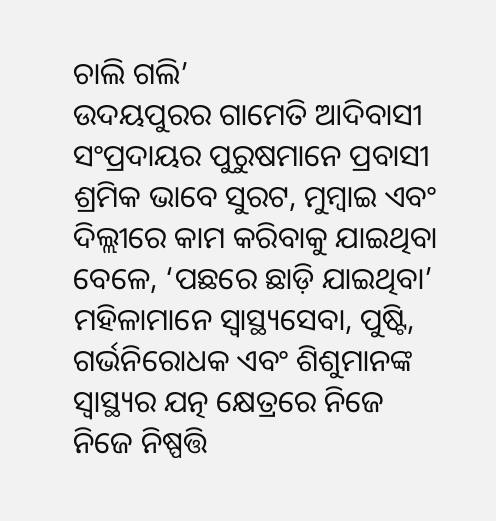ଚାଲି ଗଲି’
ଉଦୟପୁରର ଗାମେତି ଆଦିବାସୀ ସଂପ୍ରଦାୟର ପୁରୁଷମାନେ ପ୍ରବାସୀ ଶ୍ରମିକ ଭାବେ ସୁରଟ, ମୁମ୍ବାଇ ଏବଂ ଦିଲ୍ଲୀରେ କାମ କରିବାକୁ ଯାଇଥିବା ବେଳେ, ‘ପଛରେ ଛାଡ଼ି ଯାଇଥିବା’ ମହିଳାମାନେ ସ୍ୱାସ୍ଥ୍ୟସେବା, ପୁଷ୍ଟି, ଗର୍ଭନିରୋଧକ ଏବଂ ଶିଶୁମାନଙ୍କ ସ୍ୱାସ୍ଥ୍ୟର ଯତ୍ନ କ୍ଷେତ୍ରରେ ନିଜେ ନିଜେ ନିଷ୍ପତ୍ତି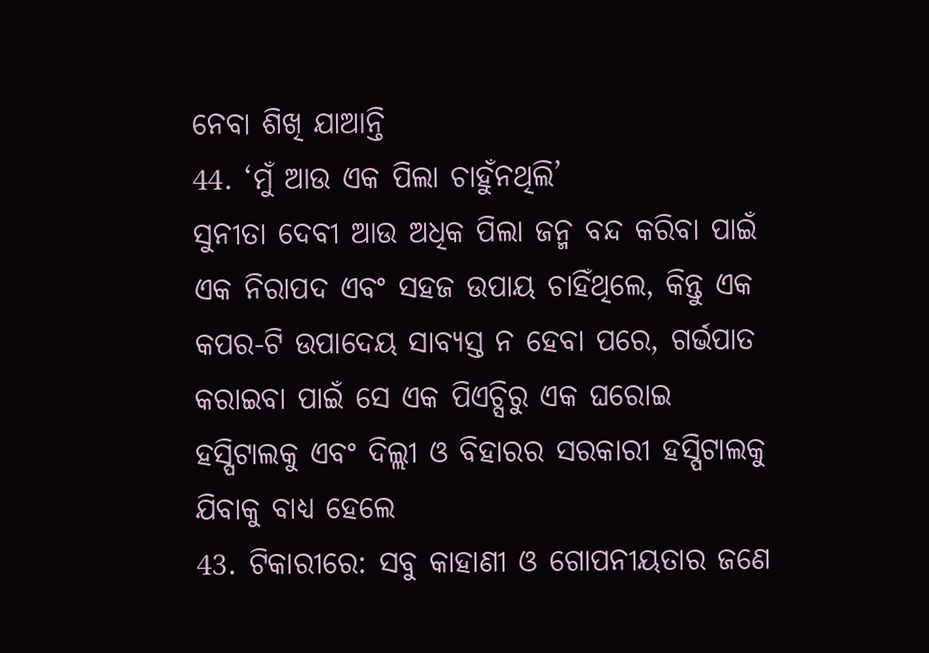ନେବା ଶିଖି ଯାଆନ୍ତି
44. ‘ମୁଁ ଆଉ ଏକ ପିଲା ଚାହୁଁନଥିଲି’
ସୁନୀତା ଦେବୀ ଆଉ ଅଧିକ ପିଲା ଜନ୍ମ ବନ୍ଦ କରିବା ପାଇଁ ଏକ ନିରାପଦ ଏବଂ ସହଜ ଉପାୟ ଚାହିଁଥିଲେ, କିନ୍ତୁ ଏକ କପର-ଟି ଉପାଦେୟ ସାବ୍ୟସ୍ତ ନ ହେବା ପରେ, ଗର୍ଭପାତ କରାଇବା ପାଇଁ ସେ ଏକ ପିଏଚ୍ସିରୁ ଏକ ଘରୋଇ ହସ୍ପିଟାଲକୁ ଏବଂ ଦିଲ୍ଲୀ ଓ ବିହାରର ସରକାରୀ ହସ୍ପିଟାଲକୁ ଯିବାକୁ ବାଧ୍ୟ ହେଲେ
43. ଟିକାରୀରେ: ସବୁ କାହାଣୀ ଓ ଗୋପନୀୟତାର ଜଣେ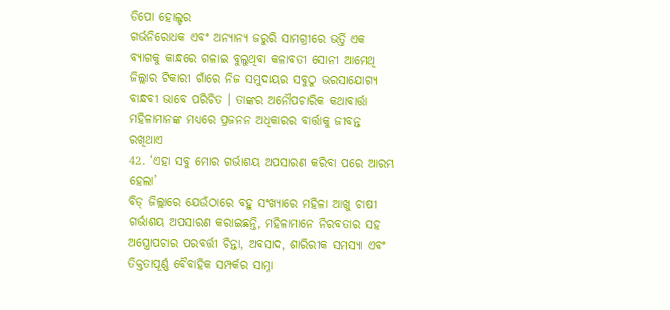ଡିପୋ ହୋଲ୍ଡର
ଗର୍ଭନିରୋଧକ ଏବଂ ଅନ୍ୟାନ୍ୟ ଜରୁରି ସାମଗ୍ରୀରେ ଭର୍ତ୍ତି ଏକ ବ୍ୟାଗକୁ କାନ୍ଧରେ ଗଳାଇ ବୁଲୁଥିବା କଳାବତୀ ସୋନୀ ଆମେଥି ଜିଲ୍ଲାର ଟିକାରୀ ଗାଁରେ ନିଜ ସମୁଦାୟର ସବୁଠୁ ଭରସାଯୋଗ୍ୟ ବାନ୍ଧବୀ ଭାବେ ପରିଚିତ । ତାଙ୍କର ଅନୌପଚାରିକ କଥାବାର୍ତ୍ତା ମହିଳାମାନଙ୍କ ମଧ୍ୟରେ ପ୍ରଜନନ ଅଧିକାରର ବାର୍ତ୍ତାକୁ ଜୀବନ୍ତ ରଖିଥାଏ
42. ‘ଏହା ସବୁ ମୋର ଗର୍ଭାଶୟ ଅପସାରଣ କରିବା ପରେ ଆରମ୍ଭ ହେଲା’
ବିଡ୍ ଜିଲ୍ଲାରେ ଯେଉଁଠାରେ ବହୁ ସଂଖ୍ୟାରେ ମହିଳା ଆଖୁ ଚାଷୀ ଗର୍ଭାଶୟ ଅପସାରଣ କରାଇଛନ୍ତି, ମହିଳାମାନେ ନିରବତାର ସହ ଅସ୍ତ୍ରୋପଚାର ପରବର୍ତ୍ତୀ ଚିନ୍ତା, ଅବସାଦ, ଶାରିରୀକ ସମସ୍ୟା ଏବଂ ତିକ୍ତତାପୂର୍ଣ୍ଣ ବୈବାହିକ ସମ୍ପର୍କର ସାମ୍ନା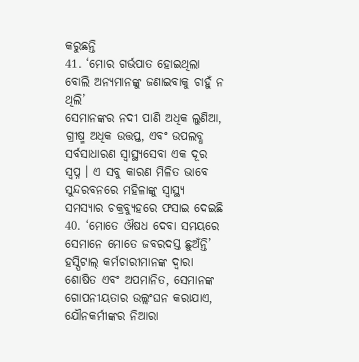କରୁଛନ୍ତି
41. ‘ମୋର ଗର୍ଭପାତ ହୋଇଥିଲା ବୋଲି ଅନ୍ୟମାନଙ୍କୁ ଜଣାଇବାକୁ ଚାହୁଁ ନ ଥିଲି’
ସେମାନଙ୍କର ନଦୀ ପାଣି ଅଧିକ ଲୁଣିଆ, ଗ୍ରୀଷ୍ମ ଅଧିକ ଉତ୍ତପ୍ତ, ଏବଂ ଉପଲବ୍ଧ ସର୍ବସାଧାରଣ ସ୍ୱାସ୍ଥ୍ୟସେବା ଏକ ଦୂର ସ୍ୱପ୍ନ । ଏ ସବୁ କାରଣ ମିଳିତ ଭାବେ ସୁନ୍ଦରବନରେ ମହିଳାଙ୍କୁ ସ୍ୱାସ୍ଥ୍ୟ ସମସ୍ୟାର ଚକ୍ରବ୍ୟୁହରେ ଫସାଇ ଦେଇଛି
40. ‘ମୋତେ ଔଷଧ ଦେବା ସମୟରେ ସେମାନେ ମୋତେ ଜବରଦସ୍ତ ଛୁଅଁନ୍ତି’
ହସ୍ପିଟାଲ୍ କର୍ମଚାରୀମାନଙ୍କ ଦ୍ୱାରା ଶୋଷିତ ଏବଂ ଅପମାନିତ, ସେମାନଙ୍କ ଗୋପନୀୟତାର ଉଲ୍ଲଂଘନ କରାଯାଏ, ଯୌନକର୍ମୀଙ୍କର ନିଆରା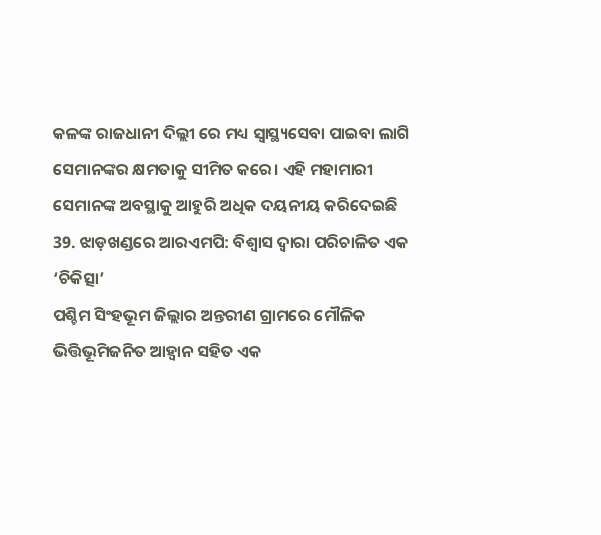କଳଙ୍କ ରାଜଧାନୀ ଦିଲ୍ଲୀ ରେ ମଧ୍ୟ ସ୍ୱାସ୍ଥ୍ୟସେବା ପାଇବା ଲାଗି ସେମାନଙ୍କର କ୍ଷମତାକୁ ସୀମିତ କରେ। ଏହି ମହାମାରୀ ସେମାନଙ୍କ ଅବସ୍ଥାକୁ ଆହୁରି ଅଧିକ ଦୟନୀୟ କରିଦେଇଛି
39. ଝାଡ଼ଖଣ୍ଡରେ ଆରଏମପି: ବିଶ୍ୱାସ ଦ୍ୱାରା ପରିଚାଳିତ ଏକ ‘ଚିକିତ୍ସା’
ପଶ୍ଚିମ ସିଂହଭୂମ ଜିଲ୍ଲାର ଅନ୍ତରୀଣ ଗ୍ରାମରେ ମୌଳିକ ଭିତ୍ତିଭୂମିଜନିତ ଆହ୍ୱାନ ସହିତ ଏକ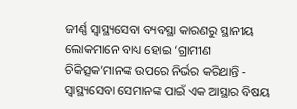ଜୀର୍ଣ୍ଣ ସ୍ୱାସ୍ଥ୍ୟସେବା ବ୍ୟବସ୍ଥା କାରଣରୁ ସ୍ଥାନୀୟ ଲୋକମାନେ ବାଧ୍ୟ ହୋଇ ‘ଗ୍ରାମୀଣ ଚିକିତ୍ସକ’ମାନଙ୍କ ଉପରେ ନିର୍ଭର କରିଥାନ୍ତି - ସ୍ୱାସ୍ଥ୍ୟସେବା ସେମାନଙ୍କ ପାଇଁ ଏକ ଆସ୍ଥାର ବିଷୟ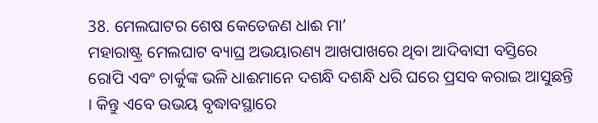38. ମେଲଘାଟର ଶେଷ କେତେଜଣ ଧାଈ ମା’
ମହାରାଷ୍ଟ୍ର ମେଲଘାଟ ବ୍ୟାଘ୍ର ଅଭୟାରଣ୍ୟ ଆଖପାଖରେ ଥିବା ଆଦିବାସୀ ବସ୍ତିରେ ରୋପି ଏବଂ ଚାର୍କୁଙ୍କ ଭଳି ଧାଈମାନେ ଦଶନ୍ଧି ଦଶନ୍ଧି ଧରି ଘରେ ପ୍ରସବ କରାଇ ଆସୁଛନ୍ତି । କିନ୍ତୁ ଏବେ ଉଭୟ ବୃଦ୍ଧାବସ୍ଥାରେ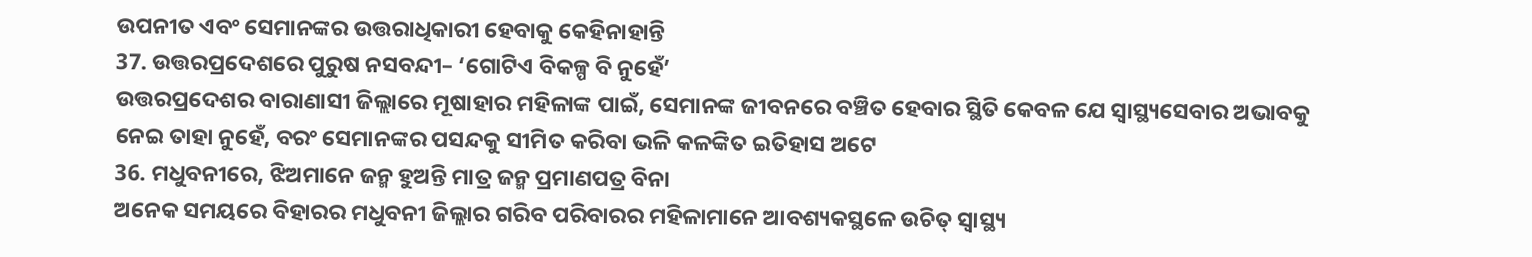ଉପନୀତ ଏବଂ ସେମାନଙ୍କର ଉତ୍ତରାଧିକାରୀ ହେବାକୁ କେହିନାହାନ୍ତି
37. ଉତ୍ତରପ୍ରଦେଶରେ ପୁରୁଷ ନସବନ୍ଦୀ– ‘ଗୋଟିଏ ବିକଳ୍ପ ବି ନୁହେଁ’
ଉତ୍ତରପ୍ରଦେଶର ବାରାଣାସୀ ଜିଲ୍ଲାରେ ମୂଷାହାର ମହିଳାଙ୍କ ପାଇଁ, ସେମାନଙ୍କ ଜୀବନରେ ବଞ୍ଚିତ ହେବାର ସ୍ଥିତି କେବଳ ଯେ ସ୍ୱାସ୍ଥ୍ୟସେବାର ଅଭାବକୁ ନେଇ ତାହା ନୁହେଁ, ବରଂ ସେମାନଙ୍କର ପସନ୍ଦକୁ ସୀମିତ କରିବା ଭଳି କଳଙ୍କିତ ଇତିହାସ ଅଟେ
36. ମଧୁବନୀରେ, ଝିଅମାନେ ଜନ୍ମ ହୁଅନ୍ତି ମାତ୍ର ଜନ୍ମ ପ୍ରମାଣପତ୍ର ବିନା
ଅନେକ ସମୟରେ ବିହାରର ମଧୁବନୀ ଜିଲ୍ଲାର ଗରିବ ପରିବାରର ମହିଳାମାନେ ଆବଶ୍ୟକସ୍ଥଳେ ଉଚିତ୍ ସ୍ୱାସ୍ଥ୍ୟ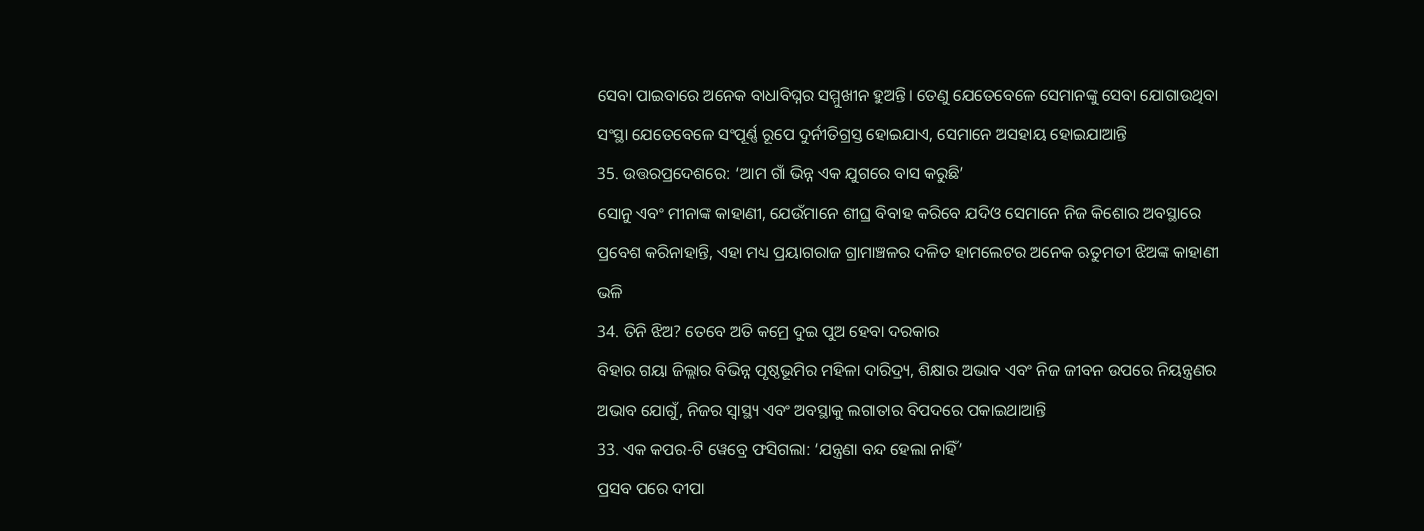ସେବା ପାଇବାରେ ଅନେକ ବାଧାବିଘ୍ନର ସମ୍ମୁଖୀନ ହୁଅନ୍ତି। ତେଣୁ ଯେତେବେଳେ ସେମାନଙ୍କୁ ସେବା ଯୋଗାଉଥିବା ସଂସ୍ଥା ଯେତେବେଳେ ସଂପୂର୍ଣ୍ଣ ରୂପେ ଦୁର୍ନୀତିଗ୍ରସ୍ତ ହୋଇଯାଏ, ସେମାନେ ଅସହାୟ ହୋଇଯାଆନ୍ତି
35. ଉତ୍ତରପ୍ରଦେଶରେ: ‘ଆମ ଗାଁ ଭିନ୍ନ ଏକ ଯୁଗରେ ବାସ କରୁଛି’
ସୋନୁ ଏବଂ ମୀନାଙ୍କ କାହାଣୀ, ଯେଉଁମାନେ ଶୀଘ୍ର ବିବାହ କରିବେ ଯଦିଓ ସେମାନେ ନିଜ କିଶୋର ଅବସ୍ଥାରେ ପ୍ରବେଶ କରିନାହାନ୍ତି, ଏହା ମଧ୍ୟ ପ୍ରୟାଗରାଜ ଗ୍ରାମାଞ୍ଚଳର ଦଳିତ ହାମଲେଟର ଅନେକ ଋତୁମତୀ ଝିଅଙ୍କ କାହାଣୀ ଭଳି
34. ତିନି ଝିଅ? ତେବେ ଅତି କମ୍ରେ ଦୁଇ ପୁଅ ହେବା ଦରକାର
ବିହାର ଗୟା ଜିଲ୍ଲାର ବିଭିନ୍ନ ପୃଷ୍ଠଭୂମିର ମହିଳା ଦାରିଦ୍ର୍ୟ, ଶିକ୍ଷାର ଅଭାବ ଏବଂ ନିଜ ଜୀବନ ଉପରେ ନିୟନ୍ତ୍ରଣର ଅଭାବ ଯୋଗୁଁ, ନିଜର ସ୍ୱାସ୍ଥ୍ୟ ଏବଂ ଅବସ୍ଥାକୁ ଲଗାତାର ବିପଦରେ ପକାଇଥାଆନ୍ତି
33. ଏକ କପର-ଟି ୱେବ୍ରେ ଫସିଗଲା: ‘ଯନ୍ତ୍ରଣା ବନ୍ଦ ହେଲା ନାହିଁ’
ପ୍ରସବ ପରେ ଦୀପା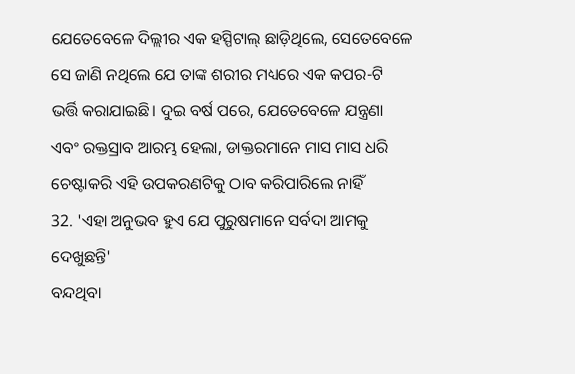ଯେତେବେଳେ ଦିଲ୍ଲୀର ଏକ ହସ୍ପିଟାଲ୍ ଛାଡ଼ିଥିଲେ, ସେତେବେଳେ ସେ ଜାଣି ନଥିଲେ ଯେ ତାଙ୍କ ଶରୀର ମଧ୍ୟରେ ଏକ କପର-ଟି ଭର୍ତ୍ତି କରାଯାଇଛି। ଦୁଇ ବର୍ଷ ପରେ, ଯେତେବେଳେ ଯନ୍ତ୍ରଣା ଏବଂ ରକ୍ତସ୍ରାବ ଆରମ୍ଭ ହେଲା, ଡାକ୍ତରମାନେ ମାସ ମାସ ଧରି ଚେଷ୍ଟାକରି ଏହି ଉପକରଣଟିକୁ ଠାବ କରିପାରିଲେ ନାହିଁ
32. 'ଏହା ଅନୁଭବ ହୁଏ ଯେ ପୁରୁଷମାନେ ସର୍ବଦା ଆମକୁ ଦେଖୁଛନ୍ତି'
ବନ୍ଦଥିବା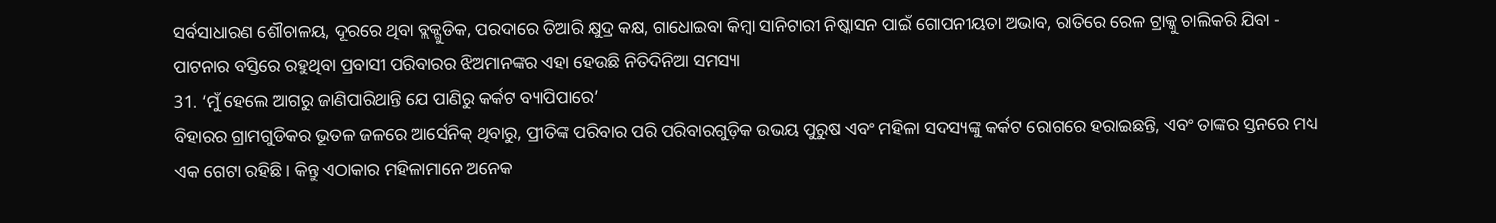ସର୍ବସାଧାରଣ ଶୌଚାଳୟ, ଦୂରରେ ଥିବା ବ୍ଲକ୍ଗୁଡିକ, ପରଦାରେ ତିଆରି କ୍ଷୁଦ୍ର କକ୍ଷ, ଗାଧୋଇବା କିମ୍ବା ସାନିଟାରୀ ନିଷ୍କାସନ ପାଇଁ ଗୋପନୀୟତା ଅଭାବ, ରାତିରେ ରେଳ ଟ୍ରାକ୍କୁ ଚାଲିକରି ଯିବା - ପାଟନାର ବସ୍ତିରେ ରହୁଥିବା ପ୍ରବାସୀ ପରିବାରର ଝିଅମାନଙ୍କର ଏହା ହେଉଛି ନିତିଦିନିଆ ସମସ୍ୟା
31. ‘ମୁଁ ହେଲେ ଆଗରୁ ଜାଣିପାରିଥାନ୍ତି ଯେ ପାଣିରୁ କର୍କଟ ବ୍ୟାପିପାରେ’
ବିହାରର ଗ୍ରାମଗୁଡିକର ଭୂତଳ ଜଳରେ ଆର୍ସେନିକ୍ ଥିବାରୁ, ପ୍ରୀତିଙ୍କ ପରିବାର ପରି ପରିବାରଗୁଡ଼ିକ ଉଭୟ ପୁରୁଷ ଏବଂ ମହିଳା ସଦସ୍ୟଙ୍କୁ କର୍କଟ ରୋଗରେ ହରାଇଛନ୍ତି, ଏବଂ ତାଙ୍କର ସ୍ତନରେ ମଧ୍ୟ ଏକ ଗେଟା ରହିଛି। କିନ୍ତୁ ଏଠାକାର ମହିଳାମାନେ ଅନେକ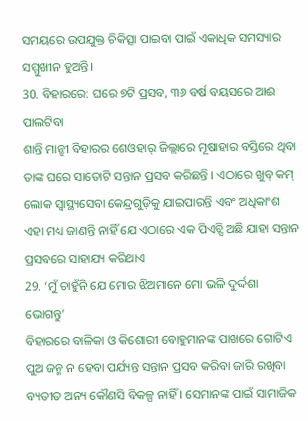ସମୟରେ ଉପଯୁକ୍ତ ଚିକିତ୍ସା ପାଇବା ପାଇଁ ଏକାଧିକ ସମସ୍ୟାର ସମ୍ମୁଖୀନ ହୁଅନ୍ତି।
30. ବିହାରରେ: ଘରେ ୭ଟି ପ୍ରସବ, ୩୬ ବର୍ଷ ବୟସରେ ଆଈ ପାଲଟିବା
ଶାନ୍ତି ମାନ୍ଝୀ ବିହାରର ଶେଓହାର୍ ଜିଲ୍ଲାରେ ମୂଷାହାର ବସ୍ତିରେ ଥିବା ତାଙ୍କ ଘରେ ସାତୋଟି ସନ୍ତାନ ପ୍ରସବ କରିଛନ୍ତି । ଏଠାରେ ଖୁବ୍ କମ୍ ଲୋକ ସ୍ୱାସ୍ଥ୍ୟସେବା କେନ୍ଦ୍ରଗୁଡ଼ିକୁ ଯାଇପାରନ୍ତି ଏବଂ ଅଧିକାଂଶ ଏହା ମଧ୍ୟ ଜାଣନ୍ତି ନାହିଁ ଯେ ଏଠାରେ ଏକ ପିଏଚ୍ସି ଅଛି ଯାହା ସନ୍ତାନ ପ୍ରସବରେ ସାହାଯ୍ୟ କରିଥାଏ
29. ‘ମୁଁ ଚାହୁଁନି ଯେ ମୋର ଝିଅମାନେ ମୋ ଭଳି ଦୁର୍ଦ୍ଦଶା ଭୋଗନ୍ତୁ’
ବିହାରରେ ବାଳିକା ଓ କିଶୋରୀ ବୋହୁମାନଙ୍କ ପାଖରେ ଗୋଟିଏ ପୁଅ ଜନ୍ମ ନ ହେବା ପର୍ଯ୍ୟନ୍ତ ସନ୍ତାନ ପ୍ରସବ କରିବା ଜାରି ରଖିବା ବ୍ୟତୀତ ଅନ୍ୟ କୌଣସି ବିକଳ୍ପ ନାହିଁ । ସେମାନଙ୍କ ପାଇଁ ସାମାଜିକ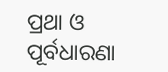ପ୍ରଥା ଓ ପୂର୍ବଧାରଣା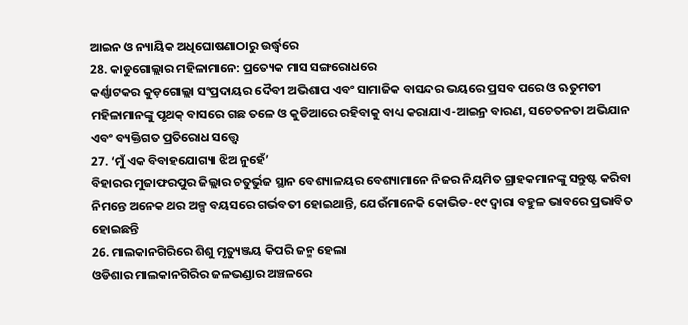ଆଇନ ଓ ନ୍ୟାୟିକ ଅଧିଘୋଷଣାଠାରୁ ଉର୍ଦ୍ଧ୍ୱରେ
28. କାଡୁଗୋଲ୍ଲାର ମହିଳାମାନେ: ପ୍ରତ୍ୟେକ ମାସ ସଙ୍ଗରୋଧରେ
କର୍ଣ୍ଣାଟକର କୁଡ଼ଗୋଲ୍ଲା ସଂପ୍ରଦାୟର ଦୈବୀ ଅଭିଶାପ ଏବଂ ସାମାଜିକ ବାସନ୍ଦର ଭୟରେ ପ୍ରସବ ପରେ ଓ ଋତୁମତୀ ମହିଳାମାନଙ୍କୁ ପୃଥକ୍ ବାସରେ ଗଛ ତଳେ ଓ କୁଡିଆରେ ରହିବାକୁ ବାଧ୍ୟ କରାଯାଏ-ଆଇନ୍ର ବାରଣ, ସଚେତନତା ଅଭିଯାନ ଏବଂ ବ୍ୟକ୍ତିଗତ ପ୍ରତିରୋଧ ସତ୍ତ୍ୱେ
27. ‘ମୁଁ ଏକ ବିବାହଯୋଗ୍ୟା ଝିଅ ନୁହେଁ’
ବିହାରର ମୁଜାଫରପୁର ଜିଲ୍ଲାର ଚତୁର୍ଭୁଜ ସ୍ଥାନ ବେଶ୍ୟାଳୟର ବେଶ୍ୟାମାନେ ନିଜର ନିୟମିତ ଗ୍ରାହକମାନଙ୍କୁ ସନ୍ତୁଷ୍ଟ କରିବା ନିମନ୍ତେ ଅନେକ ଥର ଅଳ୍ପ ବୟସରେ ଗର୍ଭବତୀ ହୋଇଥାନ୍ତି, ଯେଉଁମାନେକି କୋଭିଡ-୧୯ ଦ୍ୱାରା ବହୁଳ ଭାବରେ ପ୍ରଭାବିତ ହୋଇଛନ୍ତି
26. ମାଲକାନଗିରିରେ ଶିଶୁ ମୃତ୍ୟୁଞ୍ଜୟ କିପରି ଜନ୍ମ ହେଲା
ଓଡିଶାର ମାଲକାନଗିରିର ଜଳଭଣ୍ଡାର ଅଞ୍ଚଳରେ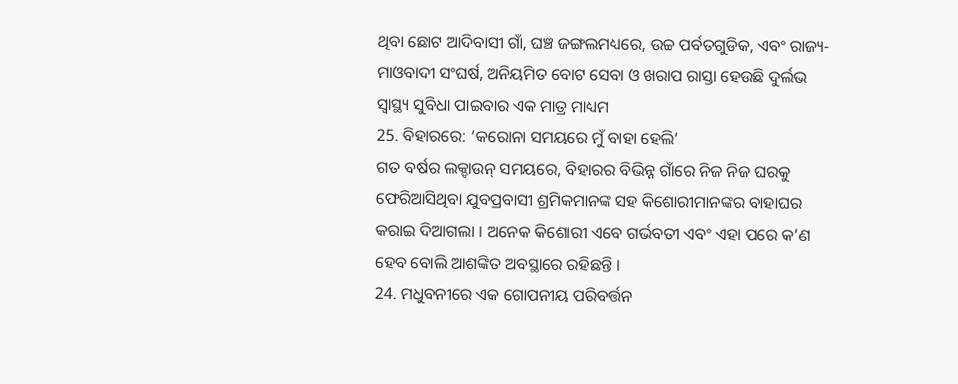ଥିବା ଛୋଟ ଆଦିବାସୀ ଗାଁ, ଘଞ୍ଚ ଜଙ୍ଗଲମଧ୍ୟରେ, ଉଚ୍ଚ ପର୍ବତଗୁଡିକ, ଏବଂ ରାଜ୍ୟ- ମାଓବାଦୀ ସଂଘର୍ଷ, ଅନିୟମିତ ବୋଟ ସେବା ଓ ଖରାପ ରାସ୍ତା ହେଉଛି ଦୁର୍ଲଭ ସ୍ୱାସ୍ଥ୍ୟ ସୁବିଧା ପାଇବାର ଏକ ମାତ୍ର ମାଧ୍ୟମ
25. ବିହାରରେ: ‘କରୋନା ସମୟରେ ମୁଁ ବାହା ହେଲି’
ଗତ ବର୍ଷର ଲକ୍ଡାଉନ୍ ସମୟରେ, ବିହାରର ବିଭିନ୍ନ ଗାଁରେ ନିଜ ନିଜ ଘରକୁ ଫେରିଆସିଥିବା ଯୁବପ୍ରବାସୀ ଶ୍ରମିକମାନଙ୍କ ସହ କିଶୋରୀମାନଙ୍କର ବାହାଘର କରାଇ ଦିଆଗଲା । ଅନେକ କିଶୋରୀ ଏବେ ଗର୍ଭବତୀ ଏବଂ ଏହା ପରେ କ’ଣ ହେବ ବୋଲି ଆଶଙ୍କିତ ଅବସ୍ଥାରେ ରହିଛନ୍ତି ।
24. ମଧୁବନୀରେ ଏକ ଗୋପନୀୟ ପରିବର୍ତ୍ତନ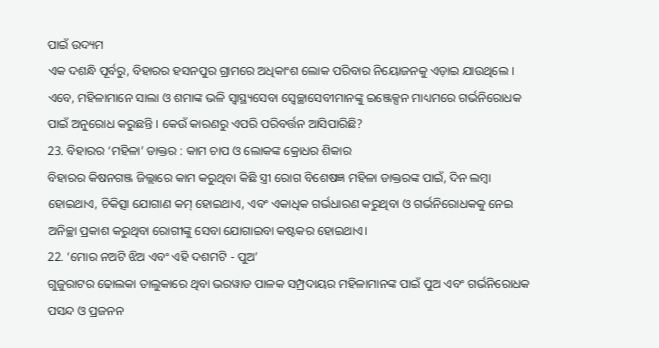ପାଇଁ ଉଦ୍ୟମ
ଏକ ଦଶନ୍ଧି ପୂର୍ବରୁ, ବିହାରର ହସନପୁର ଗ୍ରାମରେ ଅଧିକାଂଶ ଲୋକ ପରିବାର ନିୟୋଜନକୁ ଏଡ଼ାଇ ଯାଉଥିଲେ । ଏବେ, ମହିଳାମାନେ ସାଲା ଓ ଶମାଙ୍କ ଭଳି ସ୍ୱାସ୍ଥ୍ୟସେବା ସ୍ୱେଚ୍ଛାସେବୀମାନଙ୍କୁ ଇଞ୍ଜେକ୍ସନ ମାଧ୍ୟମରେ ଗର୍ଭନିରୋଧକ ପାଇଁ ଅନୁରୋଧ କରୁଛନ୍ତି । କେଉଁ କାରଣରୁ ଏପରି ପରିବର୍ତ୍ତନ ଆସିପାରିଛି?
23. ବିହାରର ‘ମହିଳା’ ଡାକ୍ତର : କାମ ଚାପ ଓ ଲୋକଙ୍କ କ୍ରୋଧର ଶିକାର
ବିହାରର କିଷନଗଞ୍ଜ ଜିଲ୍ଲାରେ କାମ କରୁଥିବା କିଛି ସ୍ତ୍ରୀ ରୋଗ ବିଶେଷଜ୍ଞ ମହିଳା ଡାକ୍ତରଙ୍କ ପାଇଁ, ଦିନ ଲମ୍ବା ହୋଇଥାଏ, ଚିକିତ୍ସା ଯୋଗାଣ କମ୍ ହୋଇଥାଏ, ଏବଂ ଏକାଧିକ ଗର୍ଭଧାରଣ କରୁଥିବା ଓ ଗର୍ଭନିରୋଧକକୁ ନେଇ ଅନିଚ୍ଛା ପ୍ରକାଶ କରୁଥିବା ରୋଗୀଙ୍କୁ ସେବା ଯୋଗାଇବା କଷ୍ଟକର ହୋଇଥାଏ।
22. ‘ମୋର ନଅଟି ଝିଅ ଏବଂ ଏହି ଦଶମଟି - ପୁଅ’
ଗୁଜୁରାଟର ଢୋଲକା ତାଲୁକାରେ ଥିବା ଭରୱାଡ ପାଳକ ସମ୍ପ୍ରଦାୟର ମହିଳାମାନଙ୍କ ପାଇଁ ପୁଅ ଏବଂ ଗର୍ଭନିରୋଧକ ପସନ୍ଦ ଓ ପ୍ରଜନନ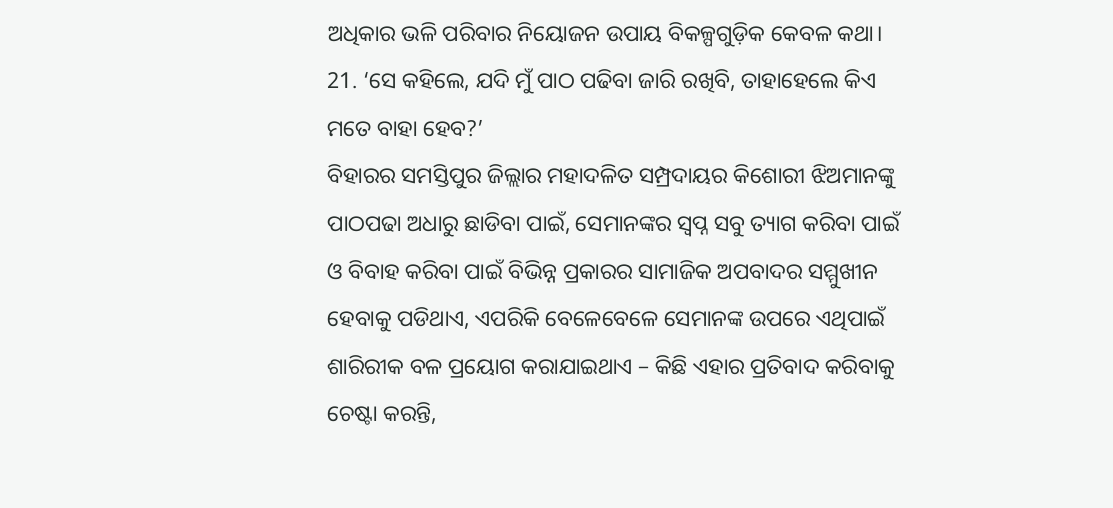ଅଧିକାର ଭଳି ପରିବାର ନିୟୋଜନ ଉପାୟ ବିକଳ୍ପଗୁଡ଼ିକ କେବଳ କଥା।
21. ‘ସେ କହିଲେ, ଯଦି ମୁଁ ପାଠ ପଢିବା ଜାରି ରଖିବି, ତାହାହେଲେ କିଏ ମତେ ବାହା ହେବ?’
ବିହାରର ସମସ୍ତିପୁର ଜିଲ୍ଲାର ମହାଦଳିତ ସମ୍ପ୍ରଦାୟର କିଶୋରୀ ଝିଅମାନଙ୍କୁ ପାଠପଢା ଅଧାରୁ ଛାଡିବା ପାଇଁ, ସେମାନଙ୍କର ସ୍ୱପ୍ନ ସବୁ ତ୍ୟାଗ କରିବା ପାଇଁ ଓ ବିବାହ କରିବା ପାଇଁ ବିଭିନ୍ନ ପ୍ରକାରର ସାମାଜିକ ଅପବାଦର ସମ୍ମୁଖୀନ ହେବାକୁ ପଡିଥାଏ, ଏପରିକି ବେଳେବେଳେ ସେମାନଙ୍କ ଉପରେ ଏଥିପାଇଁ ଶାରିରୀକ ବଳ ପ୍ରୟୋଗ କରାଯାଇଥାଏ – କିଛି ଏହାର ପ୍ରତିବାଦ କରିବାକୁ ଚେଷ୍ଟା କରନ୍ତି,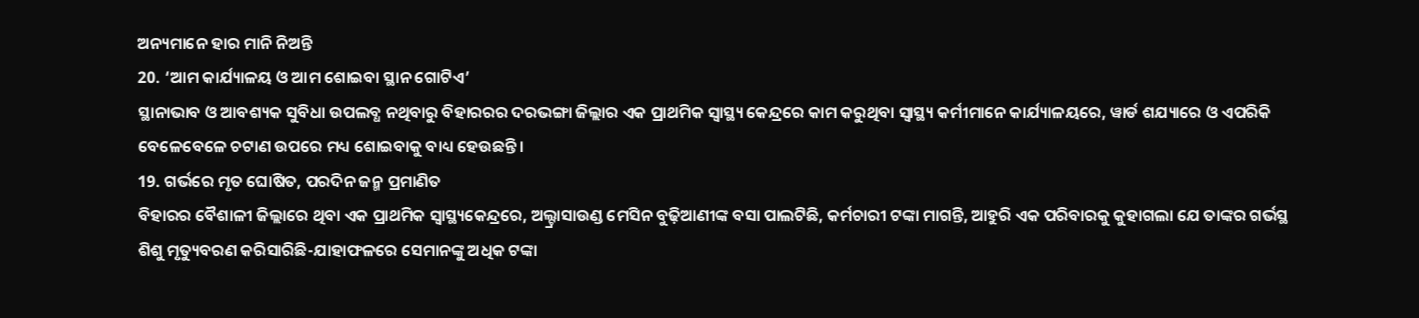ଅନ୍ୟମାନେ ହାର ମାନି ନିଅନ୍ତି
20. ‘ଆମ କାର୍ଯ୍ୟାଳୟ ଓ ଆମ ଶୋଇବା ସ୍ଥାନ ଗୋଟିଏ’
ସ୍ଥାନାଭାବ ଓ ଆବଶ୍ୟକ ସୁବିଧା ଉପଲବ୍ଧ ନଥିବାରୁ ବିହାରରର ଦରଭଙ୍ଗା ଜିଲ୍ଲାର ଏକ ପ୍ରାଥମିକ ସ୍ୱାସ୍ଥ୍ୟ କେନ୍ଦ୍ରରେ କାମ କରୁଥିବା ସ୍ୱାସ୍ଥ୍ୟ କର୍ମୀମାନେ କାର୍ଯ୍ୟାଳୟରେ, ୱାର୍ଡ ଶଯ୍ୟାରେ ଓ ଏପରିକି ବେଳେବେଳେ ଚଟାଣ ଉପରେ ମଧ୍ୟ ଶୋଇବାକୁ ବାଧ୍ୟ ହେଉଛନ୍ତି।
19. ଗର୍ଭରେ ମୃତ ଘୋଷିତ, ପରଦିନ ଜନ୍ମ ପ୍ରମାଣିତ
ବିହାରର ବୈଶାଳୀ ଜିଲ୍ଲାରେ ଥିବା ଏକ ପ୍ରାଥମିକ ସ୍ୱାସ୍ଥ୍ୟକେନ୍ଦ୍ରରେ, ଅଲ୍ଟ୍ରାସାଉଣ୍ଡ ମେସିନ ବୁଢ଼ିଆଣୀଙ୍କ ବସା ପାଲଟିଛି, କର୍ମଚାରୀ ଟଙ୍କା ମାଗନ୍ତି, ଆହୁରି ଏକ ପରିବାରକୁ କୁହାଗଲା ଯେ ତାଙ୍କର ଗର୍ଭସ୍ଥ ଶିଶୁ ମୃତ୍ୟୁବରଣ କରିସାରିଛି-ଯାହାଫଳରେ ସେମାନଙ୍କୁ ଅଧିକ ଟଙ୍କା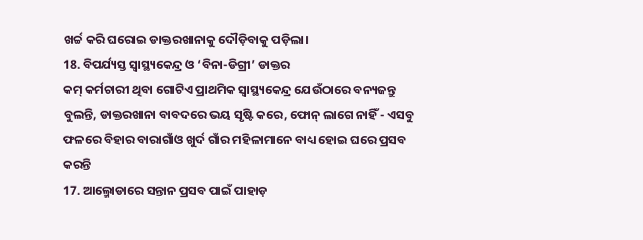ଖର୍ଚ୍ଚ କରି ଘରୋଇ ଡାକ୍ତରଖାନାକୁ ଦୌଡ଼ିବାକୁ ପଡ଼ିଲା।
18. ବିପର୍ଯ୍ୟସ୍ତ ସ୍ଵାସ୍ଥ୍ୟକେନ୍ଦ୍ର ଓ ‘ବିନା-ଡିଗ୍ରୀ’ ଡାକ୍ତର
କମ୍ କର୍ମଚାରୀ ଥିବା ଗୋଟିଏ ପ୍ରାଥମିକ ସ୍ଵାସ୍ଥ୍ୟକେନ୍ଦ୍ର ଯେଉଁଠାରେ ବନ୍ୟଜନ୍ତୁ ବୁଲନ୍ତି, ଡାକ୍ତରଖାନା ବାବଦରେ ଭୟ ସୃଷ୍ଟି କରେ, ଫୋନ୍ ଲାଗେ ନାହିଁ - ଏସବୁ ଫଳରେ ବିହାର ବାରାଗାଁଓ ଖୁର୍ଦ ଗାଁର ମହିଳାମାନେ ବାଧ୍ୟ ହୋଇ ଘରେ ପ୍ରସବ କରନ୍ତି
17. ଆଲ୍ମୋଡାରେ ସନ୍ତାନ ପ୍ରସବ ପାଇଁ ପାହାଡ଼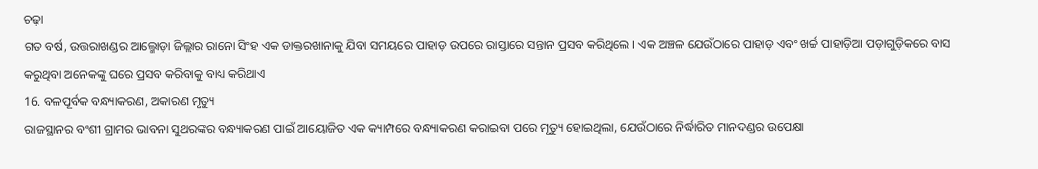ଚଢ଼ା
ଗତ ବର୍ଷ, ଉତ୍ତରାଖଣ୍ଡର ଆଲ୍ମୋଡ଼ା ଜିଲ୍ଲାର ରାନୋ ସିଂହ ଏକ ଡାକ୍ତରଖାନାକୁ ଯିବା ସମୟରେ ପାହାଡ଼ ଉପରେ ରାସ୍ତାରେ ସନ୍ତାନ ପ୍ରସବ କରିଥିଲେ । ଏକ ଅଞ୍ଚଳ ଯେଉଁଠାରେ ପାହାଡ଼ ଏବଂ ଖର୍ଚ୍ଚ ପାହାଡ଼ିଆ ପଡ଼ାଗୁଡ଼ିକରେ ବାସ କରୁଥିବା ଅନେକଙ୍କୁ ଘରେ ପ୍ରସବ କରିବାକୁ ବାଧ୍ୟ କରିଥାଏ
16. ବଳପୂର୍ବକ ବନ୍ଧ୍ୟାକରଣ, ଅକାରଣ ମୃତ୍ୟୁ
ରାଜସ୍ଥାନର ବଂଶୀ ଗ୍ରାମର ଭାବନା ସୁଥରଙ୍କର ବନ୍ଧ୍ୟାକରଣ ପାଇଁ ଆୟୋଜିତ ଏକ କ୍ୟାମ୍ପରେ ବନ୍ଧ୍ୟାକରଣ କରାଇବା ପରେ ମୃତ୍ୟୁ ହୋଇଥିଲା, ଯେଉଁଠାରେ ନିର୍ଦ୍ଧାରିତ ମାନଦଣ୍ଡର ଉପେକ୍ଷା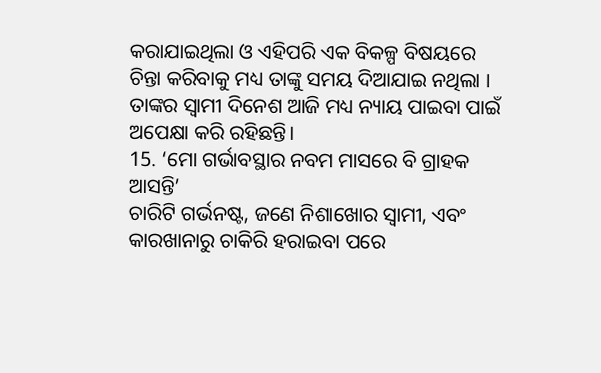କରାଯାଇଥିଲା ଓ ଏହିପରି ଏକ ବିକଳ୍ପ ବିଷୟରେ ଚିନ୍ତା କରିବାକୁ ମଧ୍ୟ ତାଙ୍କୁ ସମୟ ଦିଆଯାଇ ନଥିଲା । ତାଙ୍କର ସ୍ୱାମୀ ଦିନେଶ ଆଜି ମଧ୍ୟ ନ୍ୟାୟ ପାଇବା ପାଇଁ ଅପେକ୍ଷା କରି ରହିଛନ୍ତି।
15. ‘ମୋ ଗର୍ଭାବସ୍ଥାର ନବମ ମାସରେ ବି ଗ୍ରାହକ ଆସନ୍ତି’
ଚାରିଟି ଗର୍ଭନଷ୍ଟ, ଜଣେ ନିଶାଖୋର ସ୍ଵାମୀ, ଏବଂ କାରଖାନାରୁ ଚାକିରି ହରାଇବା ପରେ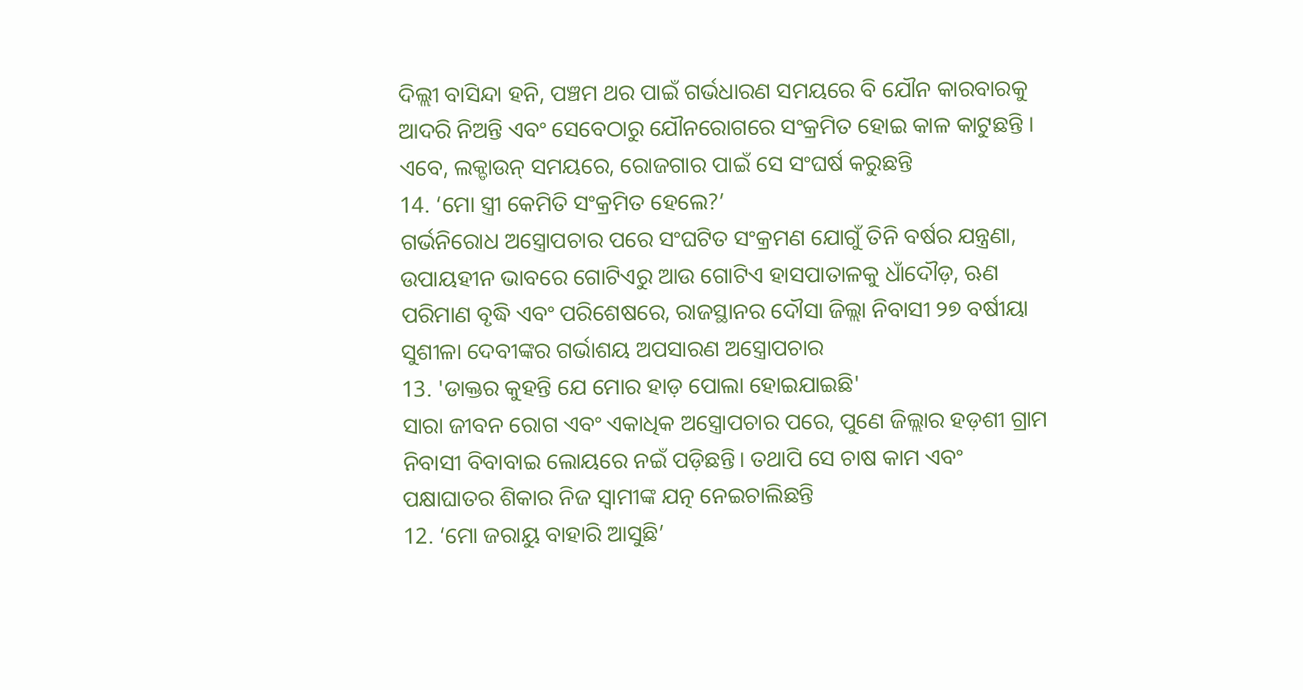ଦିଲ୍ଲୀ ବାସିନ୍ଦା ହନି, ପଞ୍ଚମ ଥର ପାଇଁ ଗର୍ଭଧାରଣ ସମୟରେ ବି ଯୌନ କାରବାରକୁ ଆଦରି ନିଅନ୍ତି ଏବଂ ସେବେଠାରୁ ଯୌନରୋଗରେ ସଂକ୍ରମିତ ହୋଇ କାଳ କାଟୁଛନ୍ତି । ଏବେ, ଲକ୍ଡାଉନ୍ ସମୟରେ, ରୋଜଗାର ପାଇଁ ସେ ସଂଘର୍ଷ କରୁଛନ୍ତି
14. ‘ମୋ ସ୍ତ୍ରୀ କେମିତି ସଂକ୍ରମିତ ହେଲେ?’
ଗର୍ଭନିରୋଧ ଅସ୍ତ୍ରୋପଚାର ପରେ ସଂଘଟିତ ସଂକ୍ରମଣ ଯୋଗୁଁ ତିନି ବର୍ଷର ଯନ୍ତ୍ରଣା, ଉପାୟହୀନ ଭାବରେ ଗୋଟିଏରୁ ଆଉ ଗୋଟିଏ ହାସପାତାଳକୁ ଧାଁଦୌଡ଼, ଋଣ ପରିମାଣ ବୃଦ୍ଧି ଏବଂ ପରିଶେଷରେ, ରାଜସ୍ଥାନର ଦୌସା ଜିଲ୍ଲା ନିବାସୀ ୨୭ ବର୍ଷୀୟା ସୁଶୀଳା ଦେବୀଙ୍କର ଗର୍ଭାଶୟ ଅପସାରଣ ଅସ୍ତ୍ରୋପଚାର
13. 'ଡାକ୍ତର କୁହନ୍ତି ଯେ ମୋର ହାଡ଼ ପୋଲା ହୋଇଯାଇଛି'
ସାରା ଜୀବନ ରୋଗ ଏବଂ ଏକାଧିକ ଅସ୍ତ୍ରୋପଚାର ପରେ, ପୁଣେ ଜିଲ୍ଲାର ହଡ଼ଶୀ ଗ୍ରାମ ନିବାସୀ ବିବାବାଇ ଲୋୟରେ ନଇଁ ପଡ଼ିଛନ୍ତି। ତଥାପି ସେ ଚାଷ କାମ ଏବଂ ପକ୍ଷାଘାତର ଶିକାର ନିଜ ସ୍ୱାମୀଙ୍କ ଯତ୍ନ ନେଇଚାଲିଛନ୍ତି
12. ‘ମୋ ଜରାୟୁ ବାହାରି ଆସୁଛି’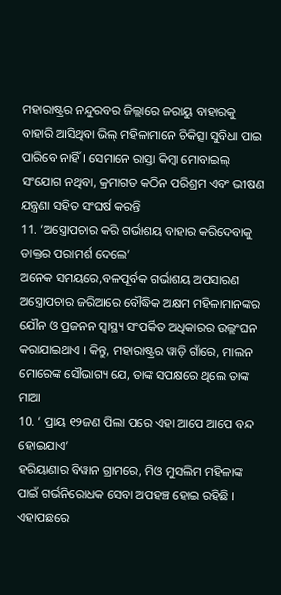ମହାରାଷ୍ଟ୍ରର ନନ୍ଦୁରବର ଜିଲ୍ଲାରେ ଜରାୟୁ ବାହାରକୁ ବାହାରି ଆସିଥିବା ଭିଲ୍ ମହିଳାମାନେ ଚିକିତ୍ସା ସୁବିଧା ପାଇ ପାରିବେ ନାହିଁ । ସେମାନେ ରାସ୍ତା କିମ୍ବା ମୋବାଇଲ୍ ସଂଯୋଗ ନଥିବା, କ୍ରମାଗତ କଠିନ ପରିଶ୍ରମ ଏବଂ ଭୀଷଣ ଯନ୍ତ୍ରଣା ସହିତ ସଂଘର୍ଷ କରନ୍ତି
11. ‘ଅସ୍ତ୍ରୋପଚାର କରି ଗର୍ଭାଶୟ ବାହାର କରିଦେବାକୁ ଡାକ୍ତର ପରାମର୍ଶ ଦେଲେ’
ଅନେକ ସମୟରେ,ବଳପୂର୍ବକ ଗର୍ଭାଶୟ ଅପସାରଣ ଅସ୍ତ୍ରୋପଚାର ଜରିଆରେ ବୌଦ୍ଧିକ ଅକ୍ଷମ ମହିଳାମାନଙ୍କର ଯୌନ ଓ ପ୍ରଜନନ ସ୍ଵାସ୍ଥ୍ୟ ସଂପର୍କିତ ଅଧିକାରର ଉଲ୍ଲଂଘନ କରାଯାଇଥାଏ । କିନ୍ତୁ, ମହାରାଷ୍ଟ୍ରର ୱାଡ଼ି ଗାଁରେ, ମାଲନ ମୋରେଙ୍କ ସୌଭାଗ୍ୟ ଯେ, ତାଙ୍କ ସପକ୍ଷରେ ଥିଲେ ତାଙ୍କ ମାଆ
10. ‘ ପ୍ରାୟ ୧୨ଜଣ ପିଲା ପରେ ଏହା ଆପେ ଆପେ ବନ୍ଦ ହୋଇଯାଏ’
ହରିୟାଣାର ବିୱାନ ଗ୍ରାମରେ, ମିଓ ମୁସଲିମ ମହିଳାଙ୍କ ପାଇଁ ଗର୍ଭନିରୋଧକ ସେବା ଅପହଞ୍ଚ ହୋଇ ରହିଛି । ଏହାପଛରେ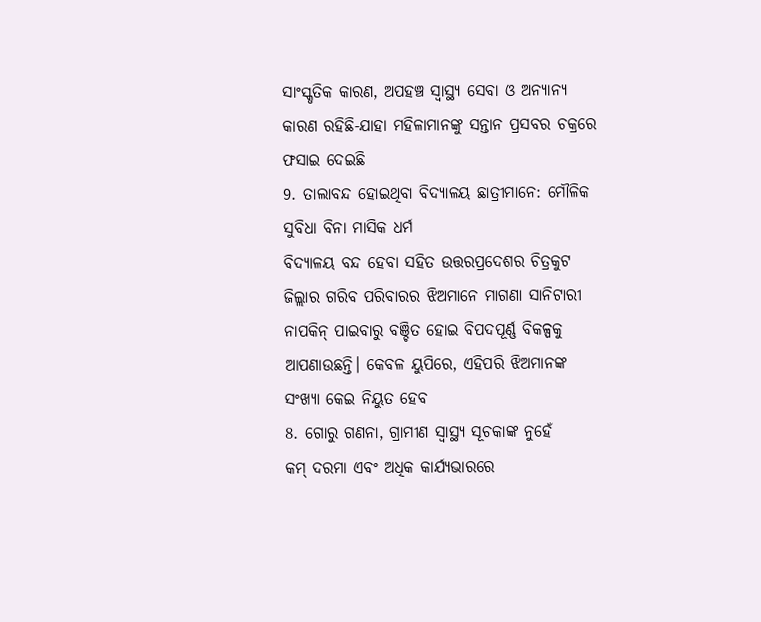ସାଂସ୍କୃତିକ କାରଣ, ଅପହଞ୍ଚ ସ୍ଵାସ୍ଥ୍ୟ ସେବା ଓ ଅନ୍ୟାନ୍ୟ କାରଣ ରହିଛି-ଯାହା ମହିଳାମାନଙ୍କୁ ସନ୍ତାନ ପ୍ରସବର ଚକ୍ରରେ ଫସାଇ ଦେଇଛି
9. ତାଲାବନ୍ଦ ହୋଇଥିବା ବିଦ୍ୟାଳୟ ଛାତ୍ରୀମାନେ: ମୌଳିକ ସୁବିଧା ବିନା ମାସିକ ଧର୍ମ
ବିଦ୍ୟାଳୟ ବନ୍ଦ ହେବା ସହିତ ଉତ୍ତରପ୍ରଦେଶର ଚିତ୍ରକୁଟ ଜିଲ୍ଲାର ଗରିବ ପରିବାରର ଝିଅମାନେ ମାଗଣା ସାନିଟାରୀ ନାପକିନ୍ ପାଇବାରୁ ବଞ୍ଚିତ ହୋଇ ବିପଦପୂର୍ଣ୍ଣ ବିକଳ୍ପକୁ ଆପଣାଉଛନ୍ତି। କେବଳ ୟୁପିରେ, ଏହିପରି ଝିଅମାନଙ୍କ ସଂଖ୍ୟା କେଇ ନିୟୁତ ହେବ
8. ଗୋରୁ ଗଣନା, ଗ୍ରାମୀଣ ସ୍ଵାସ୍ଥ୍ୟ ସୂଚକାଙ୍କ ନୁହେଁ
କମ୍ ଦରମା ଏବଂ ଅଧିକ କାର୍ଯ୍ୟଭାରରେ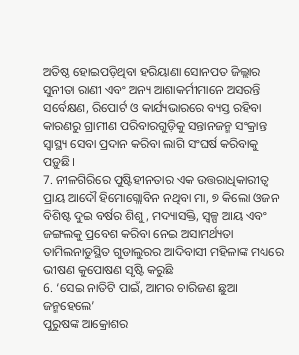ଅତିଷ୍ଠ ହୋଇପଡ଼ିଥିବା ହରିୟାଣା ସୋନପତ ଜିଲ୍ଲାର ସୁନୀତା ରାଣୀ ଏବଂ ଅନ୍ୟ ଆଶାକର୍ମୀମାନେ ଅସରନ୍ତି ସର୍ବେକ୍ଷଣ, ରିପୋର୍ଟ ଓ କାର୍ଯ୍ୟଭାରରେ ବ୍ୟସ୍ତ ରହିବା କାରଣରୁ ଗ୍ରାମୀଣ ପରିବାରଗୁଡ଼ିକୁ ସନ୍ତାନଜନ୍ମ ସଂକ୍ରାନ୍ତ ସ୍ଵାସ୍ଥ୍ୟ ସେବା ପ୍ରଦାନ କରିବା ଲାଗି ସଂଘର୍ଷ କରିବାକୁ ପଡ଼ୁଛି।
7. ନୀଳଗିରିରେ ପୁଷ୍ଟିହୀନତାର ଏକ ଉତ୍ତରାଧିକାରୀତ୍ୱ
ପ୍ରାୟ ଆଦୌ ହିମୋଗ୍ଲୋବିନ ନଥିବା ମା, ୭ କିଲୋ ଓଜନ ବିଶିଷ୍ଟ ଦୁଇ ବର୍ଷର ଶିଶୁ, ମଦ୍ୟାସକ୍ତି, ସ୍ୱଳ୍ପ ଆୟ ଏବଂ ଜଙ୍ଗଲକୁ ପ୍ରବେଶ କରିବା ନେଇ ଅସାମର୍ଥ୍ୟତା ତାମିଲନାଡୁସ୍ଥିତ ଗୁଡାଲୁରର ଆଦିବାସୀ ମହିଳାଙ୍କ ମଧ୍ୟରେ ଭୀଷଣ କୁପୋଷଣ ସୃଷ୍ଟି କରୁଛି
6. ‘ସେଇ ନାତିଟି ପାଇଁ, ଆମର ଚାରିଜଣ ଛୁଆ ଜନ୍ମହେଲେ’
ପୁରୁଷଙ୍କ ଆକ୍ରୋଶର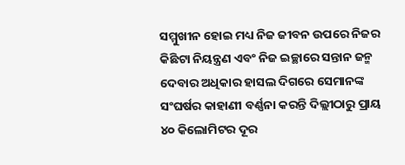ସମ୍ମୁଖୀନ ହୋଇ ମଧ୍ୟ ନିଜ ଜୀବନ ଉପରେ ନିଜର କିଛିଟା ନିୟନ୍ତ୍ରଣ ଏବଂ ନିଜ ଇଚ୍ଛାରେ ସନ୍ତାନ ଜନ୍ମ ଦେବାର ଅଧିକାର ହାସଲ ଦିଗରେ ସେମାନଙ୍କ ସଂଘର୍ଷର କାହାଣୀ ବର୍ଣ୍ଣନା କରନ୍ତି ଦିଲ୍ଲୀଠାରୁ ପ୍ରାୟ ୪୦ କିଲୋମିଟର ଦୂର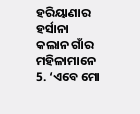ହରିୟାଣାର ହର୍ସାନା କଲାନ ଗାଁର ମହିଳାମାନେ
5. ‘ଏବେ ମୋ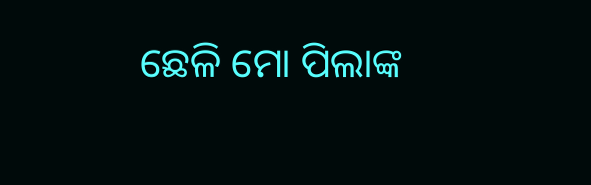ଛେଳି ମୋ ପିଲାଙ୍କ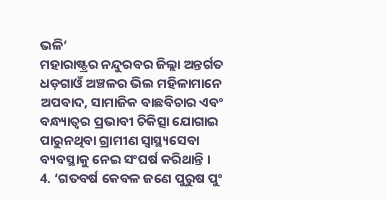ଭଳି’
ମହାରାଷ୍ଟ୍ରର ନନ୍ଦୁରବର ଜିଲ୍ଲା ଅନ୍ତର୍ଗତ ଧଡ଼ଗାଓଁ ଅଞ୍ଚଳର ଭିଲ ମହିଳାମାନେ ଅପବାଦ, ସାମାଜିକ ବାଛବିଚାର ଏବଂ ବନ୍ଧ୍ୟାତ୍ୱର ପ୍ରଭାବୀ ଚିକିତ୍ସା ଯୋଗାଇ ପାରୁନଥିବା ଗ୍ରାମୀଣ ସ୍ୱାସ୍ଥ୍ୟସେବା ବ୍ୟବସ୍ଥାକୁ ନେଇ ସଂଘର୍ଷ କରିଥାନ୍ତି ।
4. ‘ଗତବର୍ଷ କେବଳ ଜଣେ ପୁରୁଷ ପୁଂ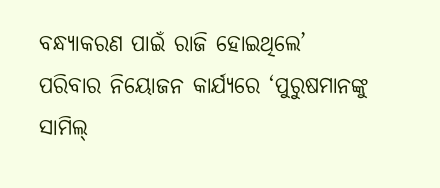ବନ୍ଧ୍ୟାକରଣ ପାଇଁ ରାଜି ହୋଇଥିଲେ’
ପରିବାର ନିୟୋଜନ କାର୍ଯ୍ୟରେ ‘ପୁରୁଷମାନଙ୍କୁ ସାମିଲ୍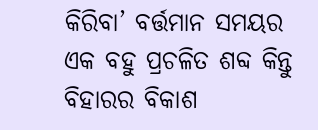କିରିବା’ ବର୍ତ୍ତମାନ ସମୟର ଏକ ବହୁ ପ୍ରଚଳିତ ଶବ୍ଦ କିନ୍ତୁ ବିହାରର ବିକାଶ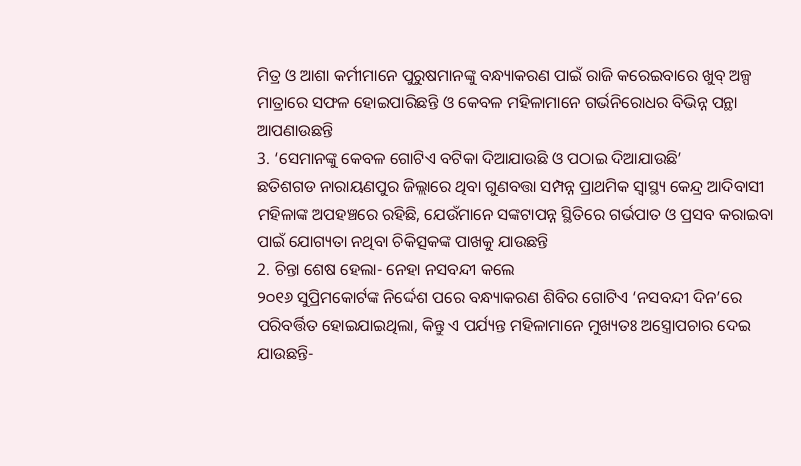ମିତ୍ର ଓ ଆଶା କର୍ମୀମାନେ ପୁରୁଷମାନଙ୍କୁ ବନ୍ଧ୍ୟାକରଣ ପାଇଁ ରାଜି କରେଇବାରେ ଖୁବ୍ ଅଳ୍ପ ମାତ୍ରାରେ ସଫଳ ହୋଇପାରିଛନ୍ତି ଓ କେବଳ ମହିଳାମାନେ ଗର୍ଭନିରୋଧର ବିଭିନ୍ନ ପନ୍ଥା ଆପଣାଉଛନ୍ତି
3. ‘ସେମାନଙ୍କୁ କେବଳ ଗୋଟିଏ ବଟିକା ଦିଆଯାଉଛି ଓ ପଠାଇ ଦିଆଯାଉଛି’
ଛତିଶଗଡ ନାରାୟଣପୁର ଜିଲ୍ଲାରେ ଥିବା ଗୁଣବତ୍ତା ସମ୍ପନ୍ନ ପ୍ରାଥମିକ ସ୍ୱାସ୍ଥ୍ୟ କେନ୍ଦ୍ର ଆଦିବାସୀ ମହିଳାଙ୍କ ଅପହଞ୍ଚରେ ରହିଛି, ଯେଉଁମାନେ ସଙ୍କଟାପନ୍ନ ସ୍ଥିତିରେ ଗର୍ଭପାତ ଓ ପ୍ରସବ କରାଇବା ପାଇଁ ଯୋଗ୍ୟତା ନଥିବା ଚିକିତ୍ସକଙ୍କ ପାଖକୁ ଯାଉଛନ୍ତି
2. ଚିନ୍ତା ଶେଷ ହେଲା- ନେହା ନସବନ୍ଦୀ କଲେ
୨୦୧୬ ସୁପ୍ରିମକୋର୍ଟଙ୍କ ନିର୍ଦ୍ଦେଶ ପରେ ବନ୍ଧ୍ୟାକରଣ ଶିବିର ଗୋଟିଏ ‘ନସବନ୍ଦୀ ଦିନ’ରେ ପରିବର୍ତ୍ତିତ ହୋଇଯାଇଥିଲା, କିନ୍ତୁ ଏ ପର୍ଯ୍ୟନ୍ତ ମହିଳାମାନେ ମୁଖ୍ୟତଃ ଅସ୍ତ୍ରୋପଚାର ଦେଇ ଯାଉଛନ୍ତି-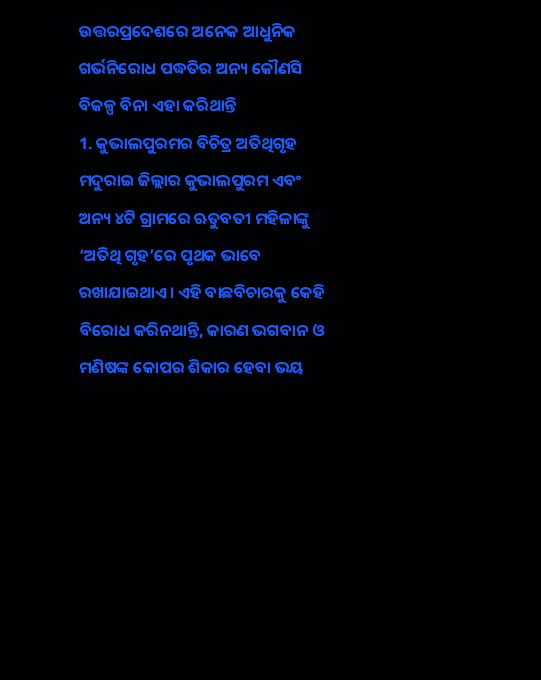ଉତ୍ତରପ୍ରଦେଶରେ ଅନେକ ଆଧୁନିକ ଗର୍ଭନିରୋଧ ପଦ୍ଧତିର ଅନ୍ୟ କୌଣସି ବିକଳ୍ପ ବିନା ଏହା କରିଥାନ୍ତି
1. କୁଭାଲପୁରମର ବିଚିତ୍ର ଅତିଥିଗୃହ
ମଦୁରାଇ ଜିଲ୍ଲାର କୁଭାଲପୁରମ ଏବଂ ଅନ୍ୟ ୪ଟି ଗ୍ରାମରେ ଋତୁବତୀ ମହିଳାଙ୍କୁ ‘ଅତିଥି ଗୃହ’ରେ ପୃଥକ ଭାବେ ରଖାଯାଇଥାଏ। ଏହି ବାଛବିଚାରକୁ କେହି ବିରୋଧ କରିନଥାନ୍ତି, କାରଣ ଭଗବାନ ଓ ମଣିଷଙ୍କ କୋପର ଶିକାର ହେବା ଭୟ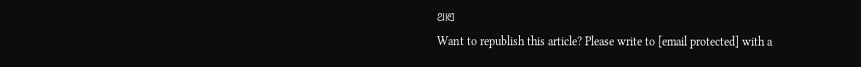ଥାଏ
Want to republish this article? Please write to [email protected] with a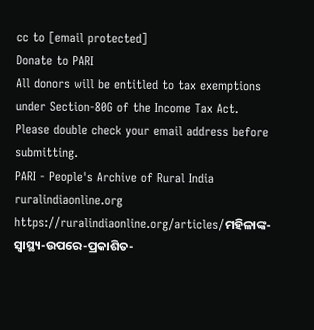cc to [email protected]
Donate to PARI
All donors will be entitled to tax exemptions under Section-80G of the Income Tax Act. Please double check your email address before submitting.
PARI - People's Archive of Rural India
ruralindiaonline.org
https://ruralindiaonline.org/articles/ମହିଳାଙ୍କ-ସ୍ୱାସ୍ଥ୍ୟ-ଉପରେ-ପ୍ରକାଶିତ-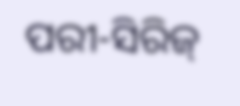ପରୀ-ସିରିଜ୍